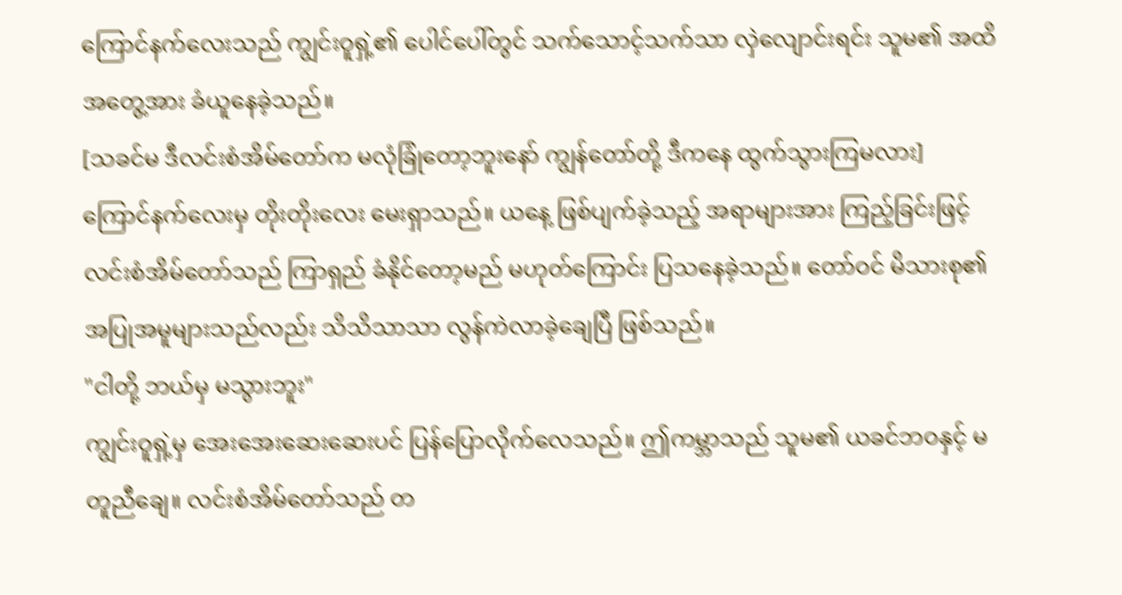ကြောင်နက်လေးသည် ကျွင်းဝူရှဲ့၏ ပေါင်ပေါ်တွင် သက်သောင့်သက်သာ လှဲလျောင်းရင်း သူမ၏ အထိအတွေ့အား ခံယူနေခဲ့သည်။
[သခင်မ ဒီလင်းစံအိမ်တော်က မလုံခြုံတော့ဘူးနော် ကျွန်တော်တို့ ဒီကနေ ထွက်သွားကြမလား]
ကြောင်နက်လေးမှ တိုးတိုးလေး မေးရှာသည်။ ယနေ့ ဖြစ်ပျက်ခဲ့သည့် အရာများအား ကြည့်ခြင်းဖြင့် လင်းစံအိမ်တော်သည် ကြာရှည် ခံနိုင်တော့မည် မဟုတ်ကြောင်း ပြသနေခဲ့သည်။ တော်ဝင် မိသားစု၏ အပြုအမူများသည်လည်း သိသိသာသာ လွန်ကဲလာခဲ့ချေပြီ ဖြစ်သည်။
"ငါတို့ ဘယ်မှ မသွားဘူး"
ကျွင်းဝူရှဲ့မှ အေးအေးဆေးဆေးပင် ပြန်ပြောလိုက်လေသည်။ ဤကမ္ဘာသည် သူမ၏ ယခင်ဘဝနှင့် မတူညီချေ။ လင်းစံအိမ်တော်သည် တ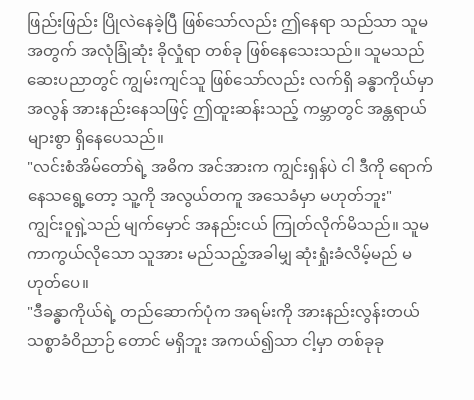ဖြည်းဖြည်း ပြိုလဲနေခဲ့ပြီ ဖြစ်သော်လည်း ဤနေရာ သည်သာ သူမအတွက် အလုံခြုံဆုံး ခိုလှုံရာ တစ်ခု ဖြစ်နေသေးသည်။ သူမသည် ဆေးပညာတွင် ကျွမ်းကျင်သူ ဖြစ်သော်လည်း လက်ရှိ ခန္ဓာကိုယ်မှာ အလွန် အားနည်းနေသဖြင့် ဤထူးဆန်းသည့် ကမ္ဘာတွင် အန္တရာယ်များစွာ ရှိနေပေသည်။
"လင်းစံအိမ်တော်ရဲ့ အဓိက အင်အားက ကျွင်းရှန်ပဲ ငါ ဒီကို ရောက်နေသရွေ့တော့ သူ့ကို အလွယ်တကူ အသေခံမှာ မဟုတ်ဘူး"
ကျွင်းဝူရှဲ့သည် မျက်မှောင် အနည်းငယ် ကြုတ်လိုက်မိသည်။ သူမ ကာကွယ်လိုသော သူအား မည်သည့်အခါမျှ ဆုံးရှုံးခံလိမ့်မည် မဟုတ်ပေ။
"ဒီခန္ဓာကိုယ်ရဲ့ တည်ဆောက်ပုံက အရမ်းကို အားနည်းလွန်းတယ် သစ္စာခံဝိညာဉ် တောင် မရှိဘူး အကယ်၍သာ ငါ့မှာ တစ်ခုခု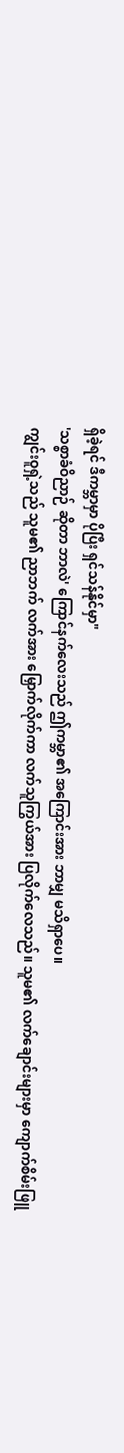ရှိခဲ့ရင် ဒီကမ္ဘာမှာ ပိုပြီး ရှင်သန်နိုင်မှာ"
'သစ္စာခံဝိညာဉ် ဆိုတာ ဘာလဲ' ကြောင်နက်လေးသည် ဤကမ္ဘာ၏ အကြောင်းအား ဘာမျှ မသိရှာပေ။
ကျွင်းဝူရှဲ့သည် သူမ၏ ညာဘက် လက်အား မြှောက်လိုက်ကာ လက်သူကြွယ်အား ပြလိုက်လေသည်။ သူမ၏ လက်ချောင်းများမှာ ကျောက်စိမ်းဖြူ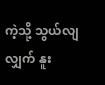ကဲ့သို့ သွယ်လျလျှက် နူး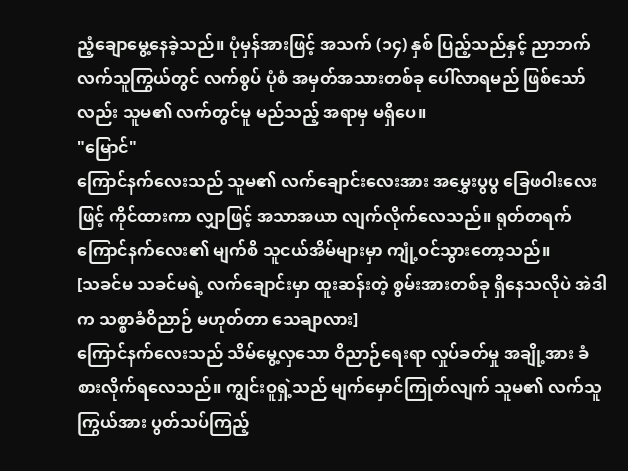ညံ့ချောမွေ့နေခဲ့သည်။ ပုံမှန်အားဖြင့် အသက် (၁၄) နှစ် ပြည့်သည်နှင့် ညာဘက် လက်သူကြွယ်တွင် လက်စွပ် ပုံစံ အမှတ်အသားတစ်ခု ပေါ်လာရမည် ဖြစ်သော်လည်း သူမ၏ လက်တွင်မူ မည်သည့် အရာမှ မရှိပေ။
"မြောင်"
ကြောင်နက်လေးသည် သူမ၏ လက်ချောင်းလေးအား အမွှေးပွပွ ခြေဖဝါးလေးဖြင့် ကိုင်ထားကာ လျှာဖြင့် အသာအယာ လျက်လိုက်လေသည်။ ရုတ်တရက် ကြောင်နက်လေး၏ မျက်စိ သူငယ်အိမ်များမှာ ကျုံ့ဝင်သွားတော့သည်။
[သခင်မ သခင်မရဲ့ လက်ချောင်းမှာ ထူးဆန်းတဲ့ စွမ်းအားတစ်ခု ရှိနေသလိုပဲ အဲဒါက သစ္စာခံဝိညာဉ် မဟုတ်တာ သေချာလား]
ကြောင်နက်လေးသည် သိမ်မွေ့လှသော ဝိညာဉ်ရေးရာ လှုပ်ခတ်မှု အချို့အား ခံစားလိုက်ရလေသည်။ ကျွင်းဝူရှဲ့သည် မျက်မှောင်ကြုတ်လျက် သူမ၏ လက်သူကြွယ်အား ပွတ်သပ်ကြည့်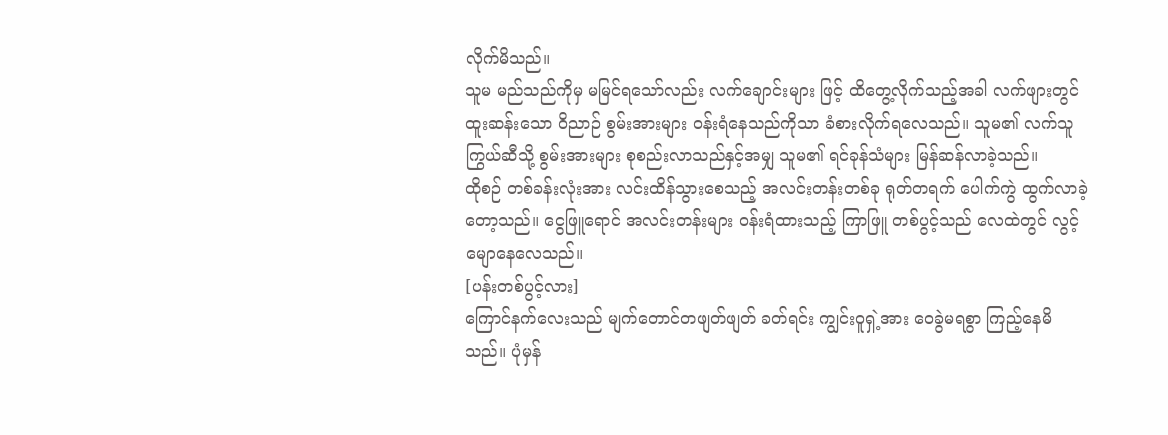လိုက်မိသည်။
သူမ မည်သည်ကိုမှ မမြင်ရသော်လည်း လက်ချောင်းများ ဖြင့် ထိတွေ့လိုက်သည့်အခါ လက်ဖျားတွင် ထူးဆန်းသော ဝိညာဉ် စွမ်းအားများ ဝန်းရံနေသည်ကိုသာ ခံစားလိုက်ရလေသည်။ သူမ၏ လက်သူကြွယ်ဆီသို့ စွမ်းအားများ စုစည်းလာသည်နှင့်အမျှ သူမ၏ ရင်ခုန်သံများ မြန်ဆန်လာခဲ့သည်။
ထိုစဉ် တစ်ခန်းလုံးအား လင်းထိန်သွားစေသည့် အလင်းတန်းတစ်ခု ရုတ်တရက် ပေါက်ကွဲ ထွက်လာခဲ့တော့သည်။ ငွေဖြူရောင် အလင်းတန်းများ ဝန်းရံထားသည့် ကြာဖြူ တစ်ပွင့်သည် လေထဲတွင် လွင့်မျောနေလေသည်။
[ပန်းတစ်ပွင့်လား]
ကြောင်နက်လေးသည် မျက်တောင်တဖျတ်ဖျတ် ခတ်ရင်း ကျွင်းဝူရှဲ့အား ဝေခွဲမရစွာ ကြည့်နေမိသည်။ ပုံမှန်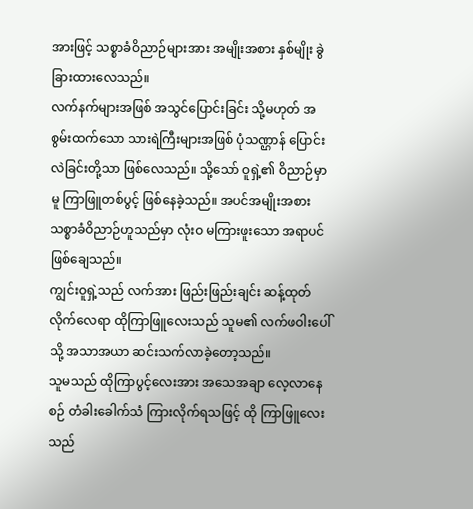အားဖြင့် သစ္စာခံဝိညာဉ်များအား အမျိုးအစား နှစ်မျိုး ခွဲခြားထားလေသည်။
လက်နက်များအဖြစ် အသွင်ပြောင်းခြင်း သို့မဟုတ် အစွမ်းထက်သော သားရဲကြီးများအဖြစ် ပုံသဏ္ဌာန် ပြောင်းလဲခြင်းတို့သာ ဖြစ်လေသည်။ သို့သော် ဝူရှဲ့၏ ဝိညာဉ်မှာမူ ကြာဖြူတစ်ပွင့် ဖြစ်နေခဲ့သည်။ အပင်အမျိုးအစား သစ္စာခံဝိညာဉ်ဟူသည်မှာ လုံးဝ မကြားဖူးသော အရာပင် ဖြစ်ချေသည်။
ကျွင်းဝူရှဲ့သည် လက်အား ဖြည်းဖြည်းချင်း ဆန့်ထုတ်လိုက်လေရာ ထိုကြာဖြူလေးသည် သူမ၏ လက်ဖဝါးပေါ်သို့ အသာအယာ ဆင်းသက်လာခဲ့တော့သည်။
သူမသည် ထိုကြာပွင့်လေးအား အသေအချာ လေ့လာနေစဉ် တံခါးခေါက်သံ ကြားလိုက်ရသဖြင့် ထို ကြာဖြူလေးသည်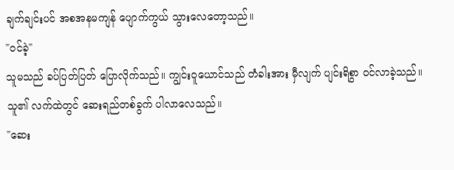ချက်ချင်းပင် အစအနမကျန် ပျောက်ကွယ် သွားလေတော့သည်။
"ဝင်ခဲ့"
သူမသည် ခပ်ပြတ်ပြတ် ပြောလိုက်သည်။ ကျွင်းဝူယောင်သည် တံခါးအား မှီလျက် ပျင်းရိစွာ ဝင်လာခဲ့သည်။ သူ၏ လက်ထဲတွင် ဆေးရည်တစ်ခွက် ပါလာလေသည်။
"ဆေး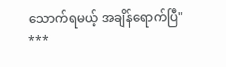သောက်ရမယ့် အချိန်ရောက်ပြီ"
***